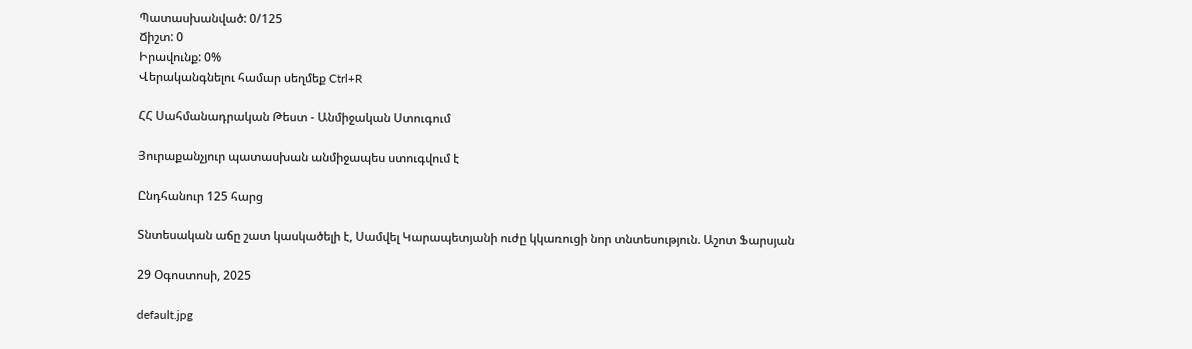Պատասխանված: 0/125
Ճիշտ: 0
Իրավունք: 0%
Վերականգնելու համար սեղմեք Ctrl+R

ՀՀ Սահմանադրական Թեստ - Անմիջական Ստուգում

Յուրաքանչյուր պատասխան անմիջապես ստուգվում է

Ընդհանուր 125 հարց

Տնտեսական աճը շատ կասկածելի է, Սամվել Կարապետյանի ուժը կկառուցի նոր տնտեսություն. Աշոտ Ֆարսյան

29 Օգոստոսի, 2025

default.jpg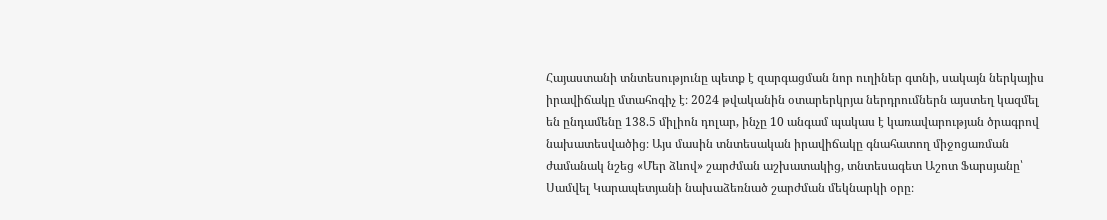Հայաստանի տնտեսությունը պետք է զարգացման նոր ուղիներ գտնի, սակայն ներկայիս իրավիճակը մտահոգիչ է։ 2024 թվականին օտարերկրյա ներդրումներն այստեղ կազմել են ընդամենը 138.5 միլիոն դոլար, ինչը 10 անգամ պակաս է կառավարության ծրագրով նախատեսվածից։ Այս մասին տնտեսական իրավիճակը գնահատող միջոցառման ժամանակ նշեց «Մեր ձևով» շարժման աշխատակից, տնտեսագետ Աշոտ Ֆարսյանը՝ Սամվել Կարապետյանի նախաձեռնած շարժման մեկնարկի օրը։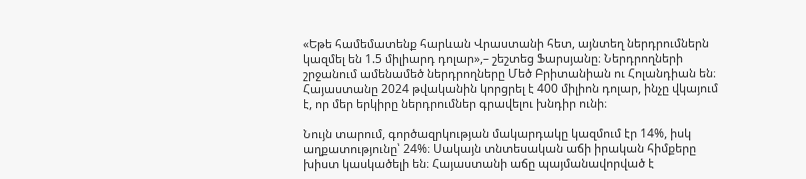«Եթե համեմատենք հարևան Վրաստանի հետ, այնտեղ ներդրումներն կազմել են 1.5 միլիարդ դոլար»,– շեշտեց Ֆարսյանը։ Ներդրողների շրջանում ամենամեծ ներդրողները Մեծ Բրիտանիան ու Հոլանդիան են։ Հայաստանը 2024 թվականին կորցրել է 400 միլիոն դոլար, ինչը վկայում է, որ մեր երկիրը ներդրումներ գրավելու խնդիր ունի։

Նույն տարում, գործազրկության մակարդակը կազմում էր 14%, իսկ աղքատությունը՝ 24%։ Սակայն տնտեսական աճի իրական հիմքերը խիստ կասկածելի են։ Հայաստանի աճը պայմանավորված է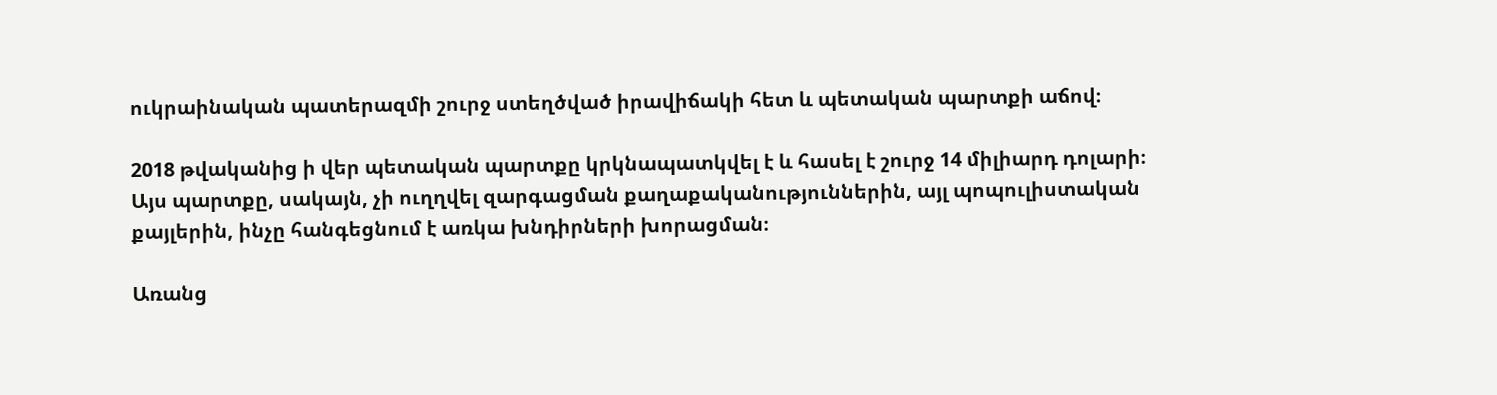ուկրաինական պատերազմի շուրջ ստեղծված իրավիճակի հետ և պետական պարտքի աճով։

2018 թվականից ի վեր պետական պարտքը կրկնապատկվել է և հասել է շուրջ 14 միլիարդ դոլարի։ Այս պարտքը, սակայն, չի ուղղվել զարգացման քաղաքականություններին, այլ պոպուլիստական քայլերին, ինչը հանգեցնում է առկա խնդիրների խորացման։

Առանց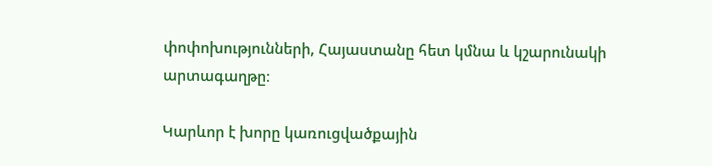փոփոխությունների, Հայաստանը հետ կմնա և կշարունակի արտագաղթը։

Կարևոր է խորը կառուցվածքային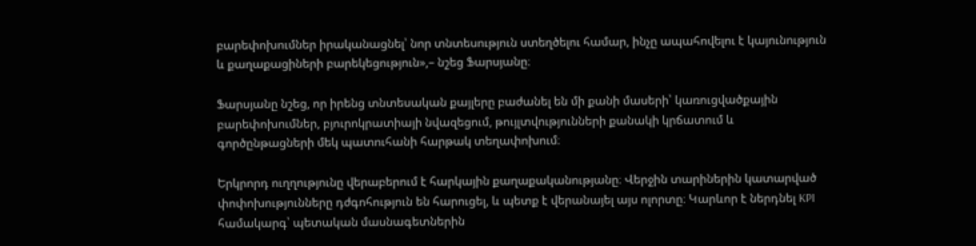բարեփոխումներ իրականացնել՝ նոր տնտեսություն ստեղծելու համար, ինչը ապահովելու է կայունություն և քաղաքացիների բարեկեցություն»,– նշեց Ֆարսյանը։

Ֆարսյանը նշեց, որ իրենց տնտեսական քայլերը բաժանել են մի քանի մասերի՝ կառուցվածքային բարեփոխումներ, բյուրոկրատիայի նվազեցում, թույլտվությունների քանակի կրճատում և գործընթացների մեկ պատուհանի հարթակ տեղափոխում։

Երկրորդ ուղղությունը վերաբերում է հարկային քաղաքականությանը։ Վերջին տարիներին կատարված փոփոխությունները դժգոհություն են հարուցել, և պետք է վերանայել այս ոլորտը։ Կարևոր է ներդնել KPI համակարգ՝ պետական մասնագետներին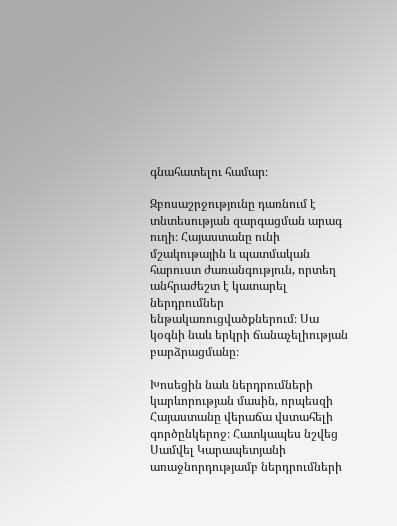գնահատելու համար։

Զբոսաշրջությունը դառնում է տնտեսության զարգացման արագ ուղի։ Հայաստանը ունի մշակութային և պատմական հարուստ ժառանգություն, որտեղ անհրաժեշտ է կատարել ներդրումներ ենթակառուցվածքներում։ Սա կօգնի նաև երկրի ճանաչելիության բարձրացմանը։

Խոսեցին նաև ներդրումների կարևորության մասին, որպեսզի Հայաստանը վերաճա վստահելի գործընկերոջ։ Հատկապես նշվեց Սամվել Կարապետյանի առաջնորդությամբ ներդրումների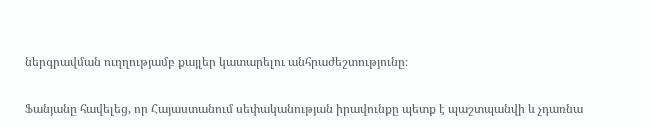ներգրավման ուղղությամբ քայլեր կատարելու անհրաժեշտությունը։

Ֆանյանը հավելեց, որ Հայաստանում սեփականության իրավունքը պետք է պաշտպանվի և չդառնա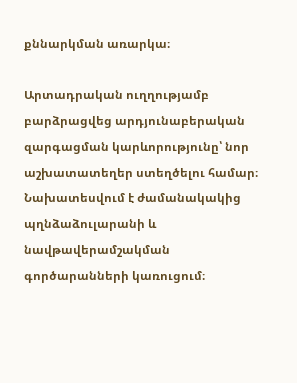քննարկման առարկա։

Արտադրական ուղղությամբ բարձրացվեց արդյունաբերական զարգացման կարևորությունը՝ նոր աշխատատեղեր ստեղծելու համար։ Նախատեսվում է ժամանակակից պղնձաձուլարանի և նավթավերամշակման գործարանների կառուցում։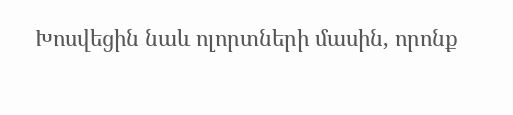Խոսվեցին նաև ոլորտների մասին, որոնք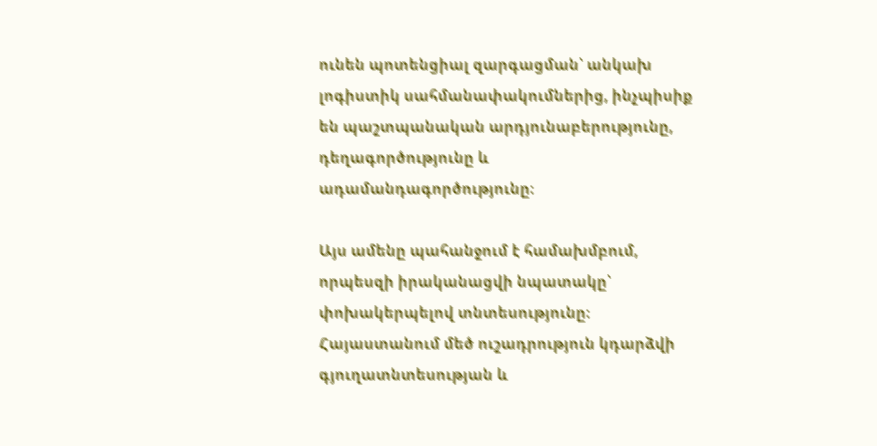ունեն պոտենցիալ զարգացման՝ անկախ լոգիստիկ սահմանափակումներից, ինչպիսիք են պաշտպանական արդյունաբերությունը, դեղագործությունը և ադամանդագործությունը։

Այս ամենը պահանջում է համախմբում, որպեսզի իրականացվի նպատակը՝ փոխակերպելով տնտեսությունը։ Հայաստանում մեծ ուշադրություն կդարձվի գյուղատնտեսության և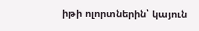իթի ոլորտներին՝ կայուն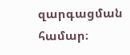զարգացման համար։